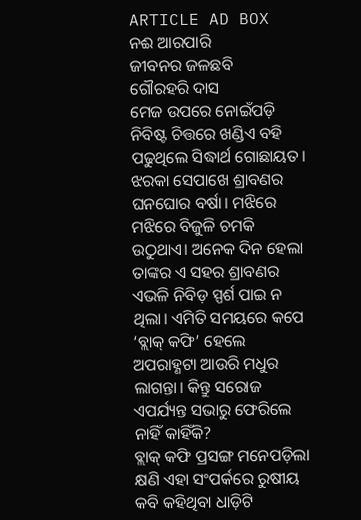ARTICLE AD BOX
ନଈ ଆରପାରି
ଜୀବନର ଜଳଛବି
ଗୌରହରି ଦାସ
ମେଜ ଉପରେ ନୋଇଁପଡ଼ି ନିବିଷ୍ଟ ଚିତ୍ତରେ ଖଣ୍ଡିଏ ବହି ପଢୁଥିଲେ ସିଦ୍ଧାର୍ଥ ଗୋଛାୟତ। ଝରକା ସେପାଖେ ଶ୍ରାବଣର ଘନଘୋର ବର୍ଷା। ମଝିରେ ମଝିରେ ବିଜୁଳି ଚମକି ଉଠୁଥାଏ। ଅନେକ ଦିନ ହେଲା ତାଙ୍କର ଏ ସହର ଶ୍ରାବଣର ଏଭଳି ନିବିଡ଼ ସ୍ପର୍ଶ ପାଇ ନ ଥିଲା। ଏମିତି ସମୟରେ କପେ ‘ବ୍ଲାକ୍ କଫି’ ହେଲେ ଅପରାହ୍ଣଟା ଆଉରି ମଧୁର ଲାଗନ୍ତା। କିନ୍ତୁ ସରୋଜ ଏପର୍ଯ୍ୟନ୍ତ ସଭାରୁ ଫେରିଲେ ନାହିଁ କାହିଁକି?
ବ୍ଲାକ୍ କଫି ପ୍ରସଙ୍ଗ ମନେପଡ଼ିଲା କ୍ଷଣି ଏହା ସଂପର୍କରେ ରୁଷୀୟ କବି କହିଥିବା ଧାଡ଼ିଟି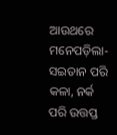ଆଉଥରେ ମନେପଡ଼ିଲା- ସଇତାନ ପରି କଳା, ନର୍କ ପରି ଉତ୍ତପ୍ତ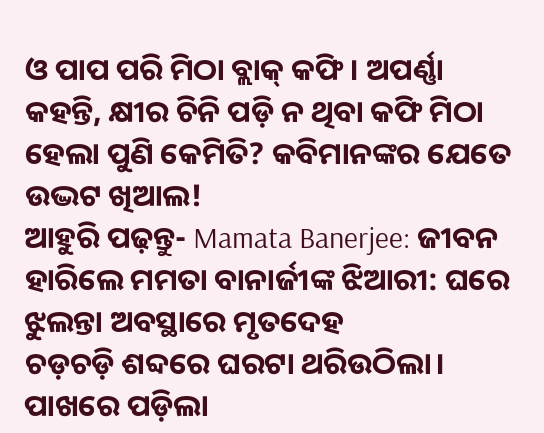ଓ ପାପ ପରି ମିଠା ବ୍ଲାକ୍ କଫି। ଅପର୍ଣ୍ଣା କହନ୍ତି, କ୍ଷୀର ଚିନି ପଡ଼ି ନ ଥିବା କଫି ମିଠା ହେଲା ପୁଣି କେମିତି? କବିମାନଙ୍କର ଯେତେ ଉଦ୍ଭଟ ଖିଆଲ!
ଆହୁରି ପଢ଼ନ୍ତୁ- Mamata Banerjee: ଜୀବନ ହାରିଲେ ମମତା ବାନାର୍ଜୀଙ୍କ ଝିଆରୀ: ଘରେ ଝୁଲନ୍ତା ଅବସ୍ଥାରେ ମୃତଦେହ
ଚଡ଼ଚଡ଼ି ଶବ୍ଦରେ ଘରଟା ଥରିଉଠିଲା। ପାଖରେ ପଡ଼ିଲା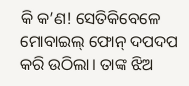କି କ’ଣ! ସେତିକିବେଳେ ମୋବାଇଲ୍ ଫୋନ୍ ଦପଦପ କରି ଉଠିଲା। ତାଙ୍କ ଝିଅ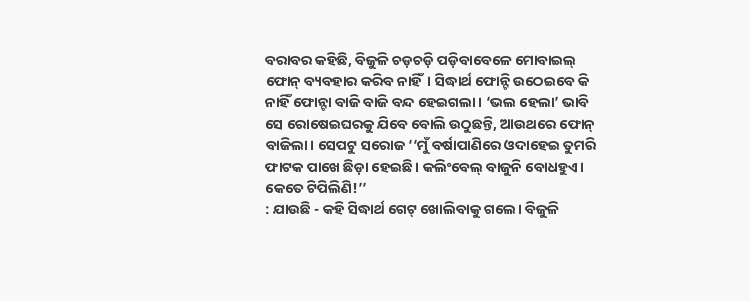ବରାବର କହିଛି, ବିଜୁଳି ଚଡ଼ଚଡ଼ି ପଡ଼ିବାବେଳେ ମୋବାଇଲ୍ ଫୋନ୍ ବ୍ୟବହାର କରିବ ନାହିଁ। ସିଦ୍ଧାର୍ଥ ଫୋନ୍ଟି ଉଠେଇବେ କି ନାହିଁ ଫୋନ୍ଟା ବାଜି ବାଜି ବନ୍ଦ ହେଇଗଲା। ‘ଭଲ ହେଲା’ ଭାବି ସେ ରୋଷେଇଘରକୁ ଯିବେ ବୋଲି ଉଠୁଛନ୍ତି, ଆଉଥରେ ଫୋନ୍ ବାଜିଲା। ସେପଟୁ ସରୋଜ ‘‘ମୁଁ ବର୍ଷାପାଣିରେ ଓଦାହେଇ ତୁମରି ଫାଟକ ପାଖେ ଛିଡ଼ା ହେଇଛି। କଲିଂବେଲ୍ ବାଜୁନି ବୋଧହୁଏ। କେତେ ଟିପିଲିଣି!’’
: ଯାଉଛି - କହି ସିଦ୍ଧାର୍ଥ ଗେଟ୍ ଖୋଲିବାକୁ ଗଲେ। ବିଜୁଳି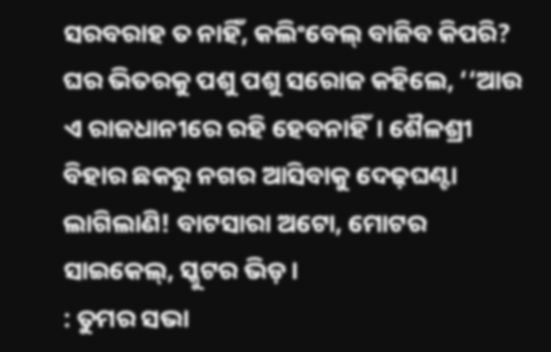ସରବରାହ ତ ନାହିଁ, କଲିଂବେଲ୍ ବାଜିବ କିପରି?
ଘର ଭିତରକୁ ପଶୁ ପଶୁ ସରୋଜ କହିଲେ, ‘‘ଆଉ ଏ ରାଜଧାନୀରେ ରହି ହେବନାହିଁ। ଶୈଳଶ୍ରୀ ବିହାର ଛକରୁ ନଗର ଆସିବାକୁ ଦେଢ଼ଘଣ୍ଟା ଲାଗିଲାଣି! ବାଟସାରା ଅଟୋ, ମୋଟର ସାଇକେଲ୍, ସ୍କୁଟର ଭିଡ଼।
: ତୁମର ସଭା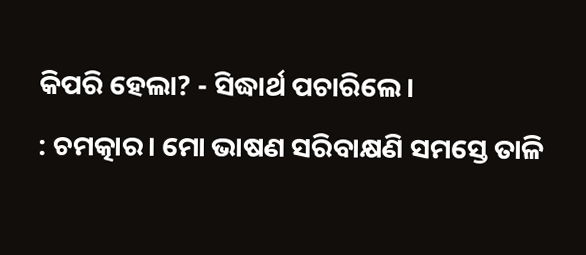କିପରି ହେଲା? - ସିଦ୍ଧାର୍ଥ ପଚାରିଲେ।
: ଚମତ୍କାର। ମୋ ଭାଷଣ ସରିବାକ୍ଷଣି ସମସ୍ତେ ତାଳି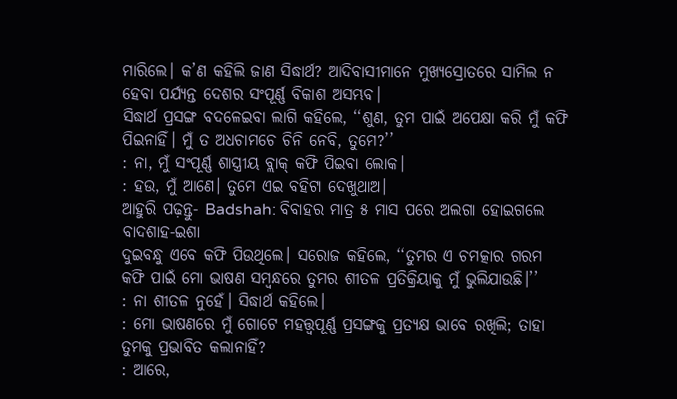ମାରିଲେ। କ’ଣ କହିଲି ଜାଣ ସିଦ୍ଧାର୍ଥ? ଆଦିବାସୀମାନେ ମୁଖ୍ୟସ୍ରୋତରେ ସାମିଲ ନ ହେବା ପର୍ଯ୍ୟନ୍ତ ଦେଶର ସଂପୂର୍ଣ୍ଣ ବିକାଶ ଅସମ୍ଭବ।
ସିଦ୍ଧାର୍ଥ ପ୍ରସଙ୍ଗ ବଦଳେଇବା ଲାଗି କହିଲେ, ‘‘ଶୁଣ, ତୁମ ପାଇଁ ଅପେକ୍ଷା କରି ମୁଁ କଫି ପିଇନାହିଁ। ମୁଁ ତ ଅଧଚାମଚେ ଚିନି ନେବି, ତୁମେ?’’
: ନା, ମୁଁ ସଂପୂର୍ଣ୍ଣ ଶାସ୍ତ୍ରୀୟ ବ୍ଲାକ୍ କଫି ପିଇବା ଲୋକ।
: ହଉ, ମୁଁ ଆଣେ। ତୁମେ ଏଇ ବହିଟା ଦେଖୁଥାଅ।
ଆହୁରି ପଢ଼ନ୍ତୁ- Badshah: ବିବାହର ମାତ୍ର ୫ ମାସ ପରେ ଅଲଗା ହୋଇଗଲେ ବାଦଶାହ-ଇଶା
ଦୁଇବନ୍ଧୁ ଏବେ କଫି ପିଉଥିଲେ। ସରୋଜ କହିଲେ, ‘‘ତୁମର ଏ ଚମତ୍କାର ଗରମ କଫି ପାଇଁ ମୋ ଭାଷଣ ସମ୍ବନ୍ଧରେ ତୁମର ଶୀତଳ ପ୍ରତିକ୍ରିୟାକୁ ମୁଁ ଭୁଲିଯାଉଛି।’’
: ନା ଶୀତଳ ନୁହେଁ। ସିଦ୍ଧାର୍ଥ କହିଲେ।
: ମୋ ଭାଷଣରେ ମୁଁ ଗୋଟେ ମହତ୍ତ୍ବପୂର୍ଣ୍ଣ ପ୍ରସଙ୍ଗକୁ ପ୍ରତ୍ୟକ୍ଷ ଭାବେ ରଖିଲି; ତାହା ତୁମକୁ ପ୍ରଭାବିତ କଲାନାହିଁ?
: ଆରେ,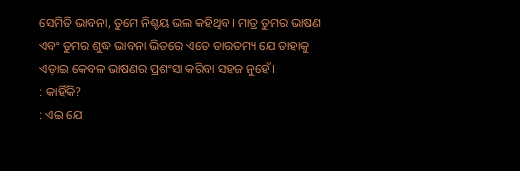ସେମିତି ଭାବନା, ତୁମେ ନିଶ୍ଚୟ ଭଲ କହିଥିବ। ମାତ୍ର ତୁମର ଭାଷଣ ଏବଂ ତୁମର ଶୁଦ୍ଧ ଭାବନା ଭିତରେ ଏତେ ତାରତମ୍ୟ ଯେ ତାହାକୁ ଏଡ଼ାଇ କେବଳ ଭାଷଣର ପ୍ରଶଂସା କରିବା ସହଜ ନୁହେଁ।
: କାହିଁକି?
: ଏଇ ଯେ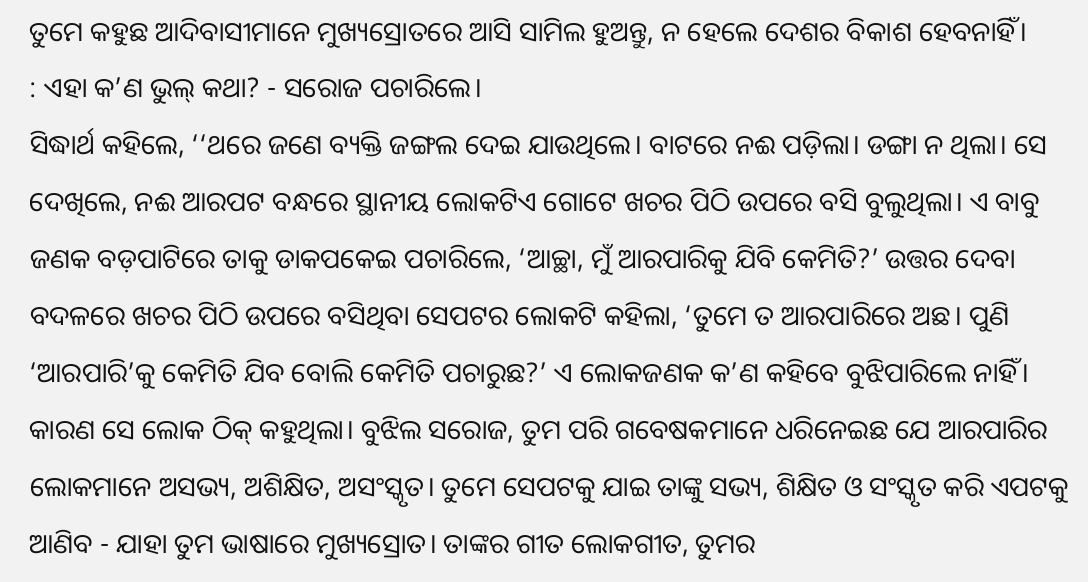ତୁମେ କହୁଛ ଆଦିବାସୀମାନେ ମୁଖ୍ୟସ୍ରୋତରେ ଆସି ସାମିଲ ହୁଅନ୍ତୁ, ନ ହେଲେ ଦେଶର ବିକାଶ ହେବନାହିଁ।
: ଏହା କ’ଣ ଭୁଲ୍ କଥା? - ସରୋଜ ପଚାରିଲେ।
ସିଦ୍ଧାର୍ଥ କହିଲେ, ‘‘ଥରେ ଜଣେ ବ୍ୟକ୍ତି ଜଙ୍ଗଲ ଦେଇ ଯାଉଥିଲେ। ବାଟରେ ନଈ ପଡ଼ିଲା। ଡଙ୍ଗା ନ ଥିଲା। ସେ ଦେଖିଲେ, ନଈ ଆରପଟ ବନ୍ଧରେ ସ୍ଥାନୀୟ ଲୋକଟିଏ ଗୋଟେ ଖଚର ପିଠି ଉପରେ ବସି ବୁଲୁଥିଲା। ଏ ବାବୁ ଜଣକ ବଡ଼ପାଟିରେ ତାକୁ ଡାକପକେଇ ପଚାରିଲେ, ‘ଆଚ୍ଛା, ମୁଁ ଆରପାରିକୁ ଯିବି କେମିତି?’ ଉତ୍ତର ଦେବା ବଦଳରେ ଖଚର ପିଠି ଉପରେ ବସିଥିବା ସେପଟର ଲୋକଟି କହିଲା, ‘ତୁମେ ତ ଆରପାରିରେ ଅଛ। ପୁଣି ‘ଆରପାରି’କୁ କେମିତି ଯିବ ବୋଲି କେମିତି ପଚାରୁଛ?’ ଏ ଲୋକଜଣକ କ’ଣ କହିବେ ବୁଝିପାରିଲେ ନାହିଁ। କାରଣ ସେ ଲୋକ ଠିକ୍ କହୁଥିଲା। ବୁଝିଲ ସରୋଜ, ତୁମ ପରି ଗବେଷକମାନେ ଧରିନେଇଛ ଯେ ଆରପାରିର ଲୋକମାନେ ଅସଭ୍ୟ, ଅଶିକ୍ଷିତ, ଅସଂସ୍କୃତ। ତୁମେ ସେପଟକୁ ଯାଇ ତାଙ୍କୁ ସଭ୍ୟ, ଶିକ୍ଷିତ ଓ ସଂସ୍କୃତ କରି ଏପଟକୁ ଆଣିବ - ଯାହା ତୁମ ଭାଷାରେ ମୁଖ୍ୟସ୍ରୋତ। ତାଙ୍କର ଗୀତ ଲୋକଗୀତ, ତୁମର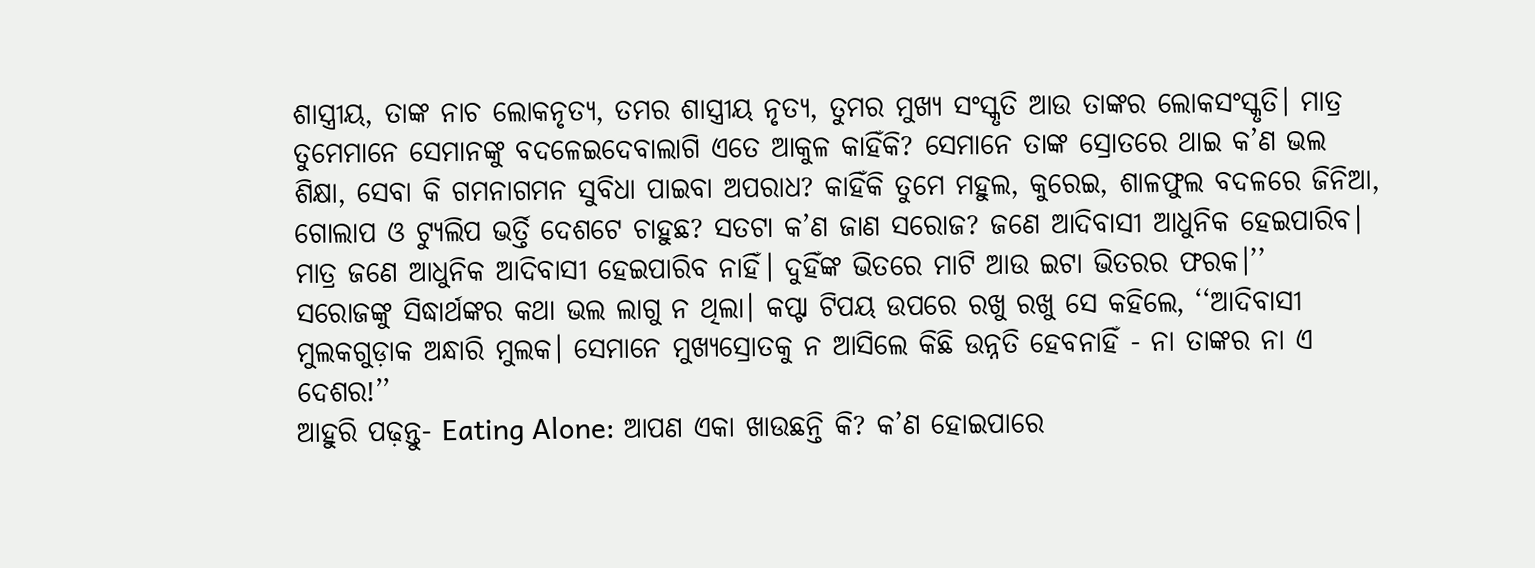ଶାସ୍ତ୍ରୀୟ, ତାଙ୍କ ନାଚ ଲୋକନୃତ୍ୟ, ତମର ଶାସ୍ତ୍ରୀୟ ନୃତ୍ୟ, ତୁମର ମୁଖ୍ୟ ସଂସ୍କୃତି ଆଉ ତାଙ୍କର ଲୋକସଂସ୍କୃତି। ମାତ୍ର ତୁମେମାନେ ସେମାନଙ୍କୁ ବଦଳେଇଦେବାଲାଗି ଏତେ ଆକୁଳ କାହିଁକି? ସେମାନେ ତାଙ୍କ ସ୍ରୋତରେ ଥାଇ କ’ଣ ଭଲ ଶିକ୍ଷା, ସେବା କି ଗମନାଗମନ ସୁବିଧା ପାଇବା ଅପରାଧ? କାହିଁକି ତୁମେ ମହୁଲ, କୁରେଇ, ଶାଳଫୁଲ ବଦଳରେ ଜିନିଆ, ଗୋଲାପ ଓ ଟ୍ୟୁଲିପ ଭର୍ତ୍ତି ଦେଶଟେ ଚାହୁଛ? ସତଟା କ’ଣ ଜାଣ ସରୋଜ? ଜଣେ ଆଦିବାସୀ ଆଧୁନିକ ହେଇପାରିବ। ମାତ୍ର ଜଣେ ଆଧୁନିକ ଆଦିବାସୀ ହେଇପାରିବ ନାହିଁ। ଦୁହିଁଙ୍କ ଭିତରେ ମାଟି ଆଉ ଇଟା ଭିତରର ଫରକ।’’
ସରୋଜଙ୍କୁ ସିଦ୍ଧାର୍ଥଙ୍କର କଥା ଭଲ ଲାଗୁ ନ ଥିଲା। କପ୍ଟା ଟିପୟ ଉପରେ ରଖୁ ରଖୁ ସେ କହିଲେ, ‘‘ଆଦିବାସୀ ମୁଲକଗୁଡ଼ାକ ଅନ୍ଧାରି ମୁଲକ। ସେମାନେ ମୁଖ୍ୟସ୍ରୋତକୁ ନ ଆସିଲେ କିଛି ଉନ୍ନତି ହେବନାହିଁ - ନା ତାଙ୍କର ନା ଏ ଦେଶର!’’
ଆହୁରି ପଢ଼ନ୍ତୁ- Eating Alone: ଆପଣ ଏକା ଖାଉଛନ୍ତି କି? କ’ଣ ହୋଇପାରେ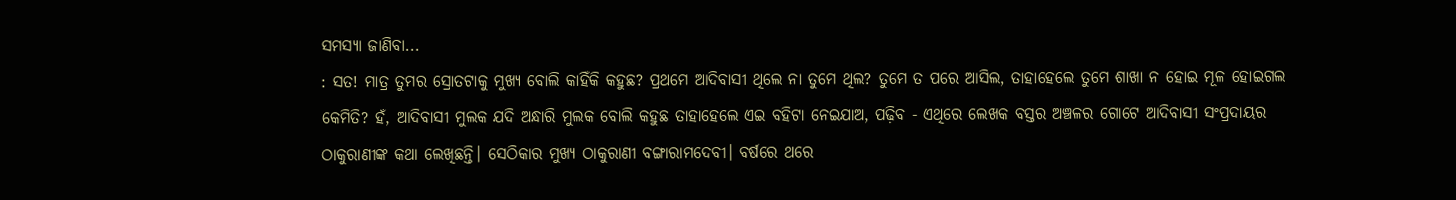ସମସ୍ୟା ଜାଣିବା...
: ସତ! ମାତ୍ର ତୁମର ସ୍ରୋତଟାକୁ ମୁଖ୍ୟ ବୋଲି କାହିଁକି କହୁଛ? ପ୍ରଥମେ ଆଦିବାସୀ ଥିଲେ ନା ତୁମେ ଥିଲ? ତୁମେ ତ ପରେ ଆସିଲ, ତାହାହେଲେ ତୁମେ ଶାଖା ନ ହୋଇ ମୂଳ ହୋଇଗଲ କେମିତି? ହଁ, ଆଦିବାସୀ ମୁଲକ ଯଦି ଅନ୍ଧାରି ମୁଲକ ବୋଲି କହୁଛ ତାହାହେଲେ ଏଇ ବହିଟା ନେଇଯାଅ, ପଢ଼ିବ - ଏଥିରେ ଲେଖକ ବସ୍ତର ଅଞ୍ଚଳର ଗୋଟେ ଆଦିବାସୀ ସଂପ୍ରଦାୟର ଠାକୁରାଣୀଙ୍କ କଥା ଲେଖିଛନ୍ତି। ସେଠିକାର ମୁଖ୍ୟ ଠାକୁରାଣୀ ବଙ୍ଗାରାମଦେବୀ। ବର୍ଷରେ ଥରେ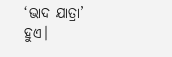‘ଭାଦ ଯାତ୍ରା’ ହୁଏ।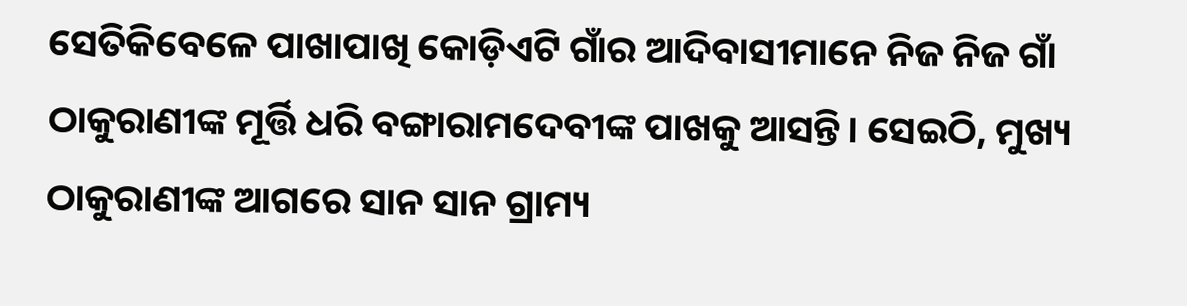ସେତିକିବେଳେ ପାଖାପାଖି କୋଡ଼ିଏଟି ଗାଁର ଆଦିବାସୀମାନେ ନିଜ ନିଜ ଗାଁ ଠାକୁରାଣୀଙ୍କ ମୂର୍ତ୍ତି ଧରି ବଙ୍ଗାରାମଦେବୀଙ୍କ ପାଖକୁ ଆସନ୍ତି। ସେଇଠି, ମୁଖ୍ୟ ଠାକୁରାଣୀଙ୍କ ଆଗରେ ସାନ ସାନ ଗ୍ରାମ୍ୟ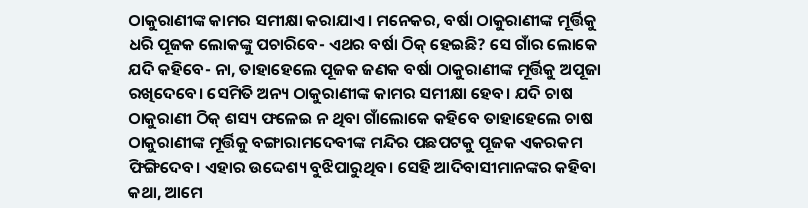ଠାକୁରାଣୀଙ୍କ କାମର ସମୀକ୍ଷା କରାଯାଏ। ମନେକର, ବର୍ଷା ଠାକୁରାଣୀଙ୍କ ମୂର୍ତ୍ତିକୁ ଧରି ପୂଜକ ଲୋକଙ୍କୁ ପଚାରିବେ- ଏଥର ବର୍ଷା ଠିକ୍ ହେଇଛି? ସେ ଗାଁର ଲୋକେ ଯଦି କହିବେ- ନା, ତାହାହେଲେ ପୂଜକ ଜଣକ ବର୍ଷା ଠାକୁରାଣୀଙ୍କ ମୂର୍ତ୍ତିକୁ ଅପୂଜା ରଖିଦେବେ। ସେମିତି ଅନ୍ୟ ଠାକୁରାଣୀଙ୍କ କାମର ସମୀକ୍ଷା ହେବ। ଯଦି ଚାଷ ଠାକୁରାଣୀ ଠିକ୍ ଶସ୍ୟ ଫଳେଇ ନ ଥିବା ଗାଁଲୋକେ କହିବେ ତାହାହେଲେ ଚାଷ ଠାକୁରାଣୀଙ୍କ ମୂର୍ତ୍ତିକୁ ବଙ୍ଗାରାମଦେବୀଙ୍କ ମନ୍ଦିର ପଛପଟକୁ ପୂଜକ ଏକରକମ ଫିଙ୍ଗିଦେବ। ଏହାର ଉଦ୍ଦେଶ୍ୟ ବୁଝିପାରୁଥିବ। ସେହି ଆଦିବାସୀମାନଙ୍କର କହିବା କଥା, ଆମେ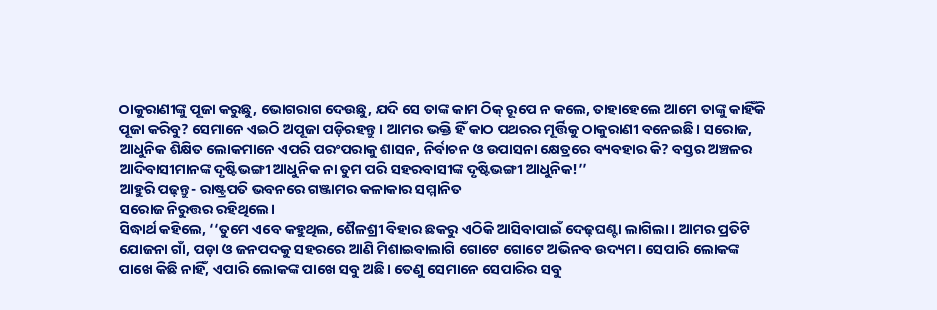ଠାକୁରାଣୀଙ୍କୁ ପୂଜା କରୁଛୁ, ଭୋଗରାଗ ଦେଉଛୁ, ଯଦି ସେ ତାଙ୍କ କାମ ଠିକ୍ ରୂପେ ନ କଲେ, ତାହାହେଲେ ଆମେ ତାଙ୍କୁ କାହିଁକି ପୂଜା କରିବୁ? ସେମାନେ ଏଇଠି ଅପୂଜା ପଡ଼ିରହନ୍ତୁ। ଆମର ଭକ୍ତି ହିଁ କାଠ ପଥରର ମୂର୍ତ୍ତିକୁ ଠାକୁରାଣୀ ବନେଇଛି। ସରୋଜ, ଆଧୁନିକ ଶିକ୍ଷିତ ଲୋକମାନେ ଏପରି ପରଂପରାକୁ ଶାସନ, ନିର୍ବାଚନ ଓ ଉପାସନା କ୍ଷେତ୍ରରେ ବ୍ୟବହାର କି? ବସ୍ତର ଅଞ୍ଚଳର ଆଦିବାସୀମାନଙ୍କ ଦୃଷ୍ଟିଭଙ୍ଗୀ ଆଧୁନିକ ନା ତୁମ ପରି ସହରବାସୀଙ୍କ ଦୃଷ୍ଟିଭଙ୍ଗୀ ଆଧୁନିକ!’’
ଆହୁରି ପଢ଼ନ୍ତୁ- ରାଷ୍ଟ୍ରପତି ଭବନରେ ଗଞ୍ଜାମର କଳାକାର ସମ୍ମାନିତ
ସରୋଜ ନିରୁତ୍ତର ରହିଥିଲେ।
ସିଦ୍ଧାର୍ଥ କହିଲେ, ‘‘ତୁମେ ଏବେ କହୁଥିଲ, ଶୈଳଶ୍ରୀ ବିହାର ଛକରୁ ଏଠିକି ଆସିବାପାଇଁ ଦେଢ଼ଘଣ୍ଟା ଲାଗିଲା। ଆମର ପ୍ରତିଟି ଯୋଜନା ଗାଁ, ପଡ଼ା ଓ ଜନପଦକୁ ସହରରେ ଆଣି ମିଶାଇବାଲାଗି ଗୋଟେ ଗୋଟେ ଅଭିନବ ଉଦ୍ୟମ। ସେପାରି ଲୋକଙ୍କ ପାଖେ କିଛି ନାହିଁ, ଏପାରି ଲୋକଙ୍କ ପାଖେ ସବୁ ଅଛି। ତେଣୁ ସେମାନେ ସେପାରିର ସବୁ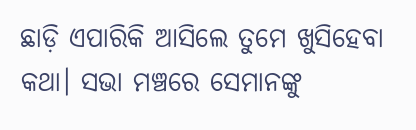ଛାଡ଼ି ଏପାରିକି ଆସିଲେ ତୁମେ ଖୁସିହେବା କଥା। ସଭା ମଞ୍ଚରେ ସେମାନଙ୍କୁ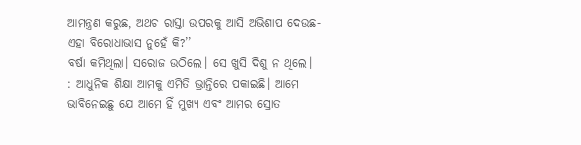ଆମନ୍ତ୍ରଣ କରୁଛ, ଅଥଚ ରାସ୍ତା ଉପରକୁ ଆସି ଅଭିଶାପ ଦେଉଛ- ଏହା ବିରୋଧାଭାସ ନୁହେଁ କି?’’
ବର୍ଷା କମିଥିଲା। ସରୋଜ ଉଠିଲେ। ସେ ଖୁସି ଦିଶୁ ନ ଥିଲେ।
: ଆଧୁନିକ ଶିକ୍ଷା ଆମକୁ ଏମିତି ଭ୍ରାନ୍ତିରେ ପକାଇଛି। ଆମେ ଭାବିନେଇଛୁ ଯେ ଆମେ ହିଁ ମୁଖ୍ୟ ଏବଂ ଆମର ସ୍ରୋତ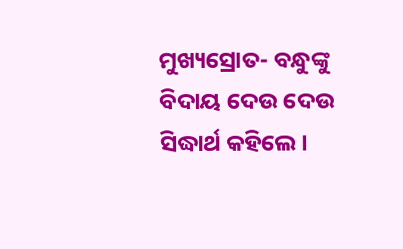ମୁଖ୍ୟସ୍ରୋତ- ବନ୍ଧୁଙ୍କୁ ବିଦାୟ ଦେଉ ଦେଉ ସିଦ୍ଧାର୍ଥ କହିଲେ।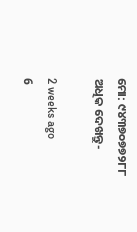ମୋ: ୯୪୩୭୦୭୭୨୮୮
ଅଧିକ ଦେଖନ୍ତୁ-

2 weeks ago
6